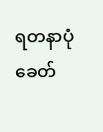ရတနာပုံခေတ်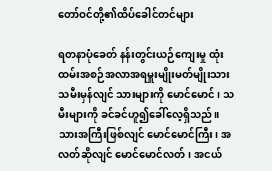တော်ဝင်တို့၏ထိပ်ခေါင်တင်များ

ရတနာပုံခေတ် နန်းတွင်းယဉ်ကျေးမှု ထုံးထမ်းအစဉ်အလာအရမှူးမျိုးမတ်မျိုးသားသမီးမှန်လျင် သားများကို မောင်မောင်၊ သမီးများကို ခင်ခင်ဟူ၍ခေါ်လေ့ရှိသည်။ သားအကြီးဖြစ်လျင် မောင်မောင်ကြီး၊ အလတ်ဆိုလျင် မောင်မောင်လတ်၊ အငယ်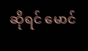ဆိုရင် မောင်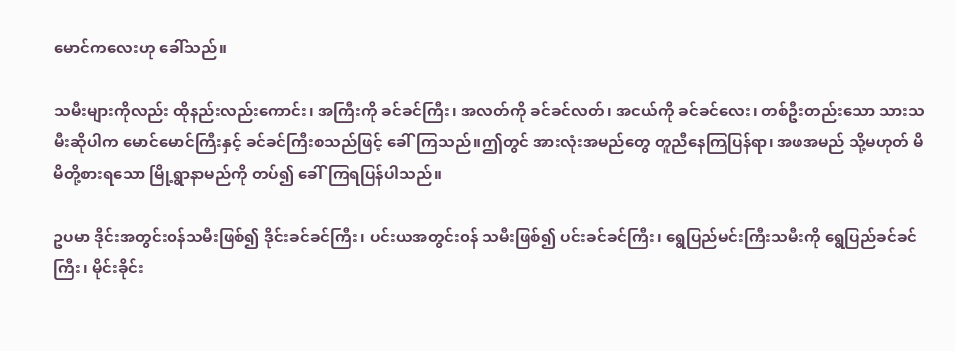မောင်ကလေးဟု ခေါ်သည်။

သမီးများကိုလည်း ထိုနည်းလည်းကောင်း၊ အကြီးကို ခင်ခင်ကြီး၊ အလတ်ကို ခင်ခင်လတ်၊ အငယ်ကို ခင်ခင်လေး၊ တစ်ဦးတည်းသော သားသမီးဆိုပါက မောင်မောင်ကြီးနှင့် ခင်ခင်ကြီးစသည်ဖြင့် ခေါ်ကြသည်။ဤတွင် အားလုံးအမည်တွေ တူညီနေကြပြန်ရာ၊ အဖအမည် သို့မဟုတ် မိမိတို့စားရသော မြို့ရွာနာမည်ကို တပ်၍ ခေါ်ကြရပြန်ပါသည်။

ဥပမာ ဒိုင်းအတွင်း၀န်သမီးဖြစ်၍ ဒိုင်းခင်ခင်ကြီး၊ ပင်းယအတွင်း၀န် သမီးဖြစ်၍ ပင်းခင်ခင်ကြီး၊ ရွေပြည်မင်းကြီးသမီးကို ရွေပြည်ခင်ခင်ကြီး၊ မိုင်းခိုင်း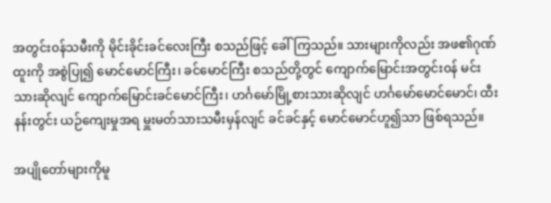အတွင်း၀န်သမီးကို မိုင်းခိုင်းခင်လေးကြီး စသည်ဖြင့် ခေါ်ကြသည်။ သားများကိုလည်း အဖ၏ဂုဏ်ထူးကို အစွဲပြု၍ မောင်မောင်ကြီး၊ ခင်မောင်ကြီး စသည်တို့တွင် ကျောက်မြောင်းအတွင်း၀န် မင်းသားဆိုလျင် ကျောက်မြောင်းခင်မောင်ကြီး၊ ဟင်္ဂမော်မြို့စားသားဆိုလျင် ဟင်္ဂမော်မောင်မောင်၊ ထီးနန်းတွင်း ယဉ်ကျေးမှုအရ မှူးမတ်သားသမီးမှန်လျင် ခင်ခင်နှင့် မောင်မောင်ဟူ၍သာ ဖြစ်ရသည်။

အပျိုတော်များကိုမူ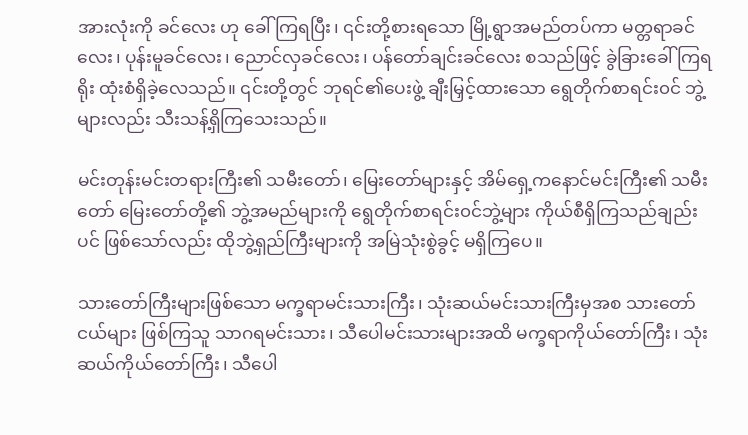အားလုံးကို ခင်လေး ဟု ခေါ်ကြရပြီး၊ ၎င်းတို့စားရသော မြို့ရွာအမည်တပ်ကာ မတ္တရာခင်လေး၊ ပုန်းမူခင်လေး၊ ညောင်လှခင်လေး၊ ပန်တော်ချင်းခင်လေး စသည်ဖြင့် ခွဲခြားခေါ်ကြရရိုး ထုံးစံရှိခဲ့လေသည်။ ၎င်းတို့တွင် ဘုရင်၏ပေးဖွဲ့ ချီးမြှင့်ထားသော ရွေတိုက်စာရင်း၀င် ဘွဲ့များလည်း သီးသန့်ရှိကြသေးသည်။

မင်းတုန်းမင်းတရားကြီး၏ သမီးတော်၊ မြေးတော်များနှင့် အိမ်ရှေ့ကနောင်မင်းကြီး၏ သမီးတော် မြေးတော်တို့၏ ဘွဲ့အမည်များကို ရွေတိုက်စာရင်း၀င်ဘွဲ့များ ကိုယ်စီရှိကြသည်ချည်းပင် ဖြစ်သော်လည်း ထိုဘွဲ့ရှည်ကြီးများကို အမြဲသုံးစွဲခွင့် မရှိကြပေ။

သားတော်ကြီးများဖြစ်သော မက္ခရာမင်းသားကြီး၊ သုံးဆယ်မင်းသားကြီးမှအစ သားတော်ငယ်များ ဖြစ်ကြသူ သာဂရမင်းသား၊ သီပေါမင်းသားများအထိ မက္ခရာကိုယ်တော်ကြီး၊ သုံးဆယ်ကိုယ်တော်ကြီး၊ သီပေါ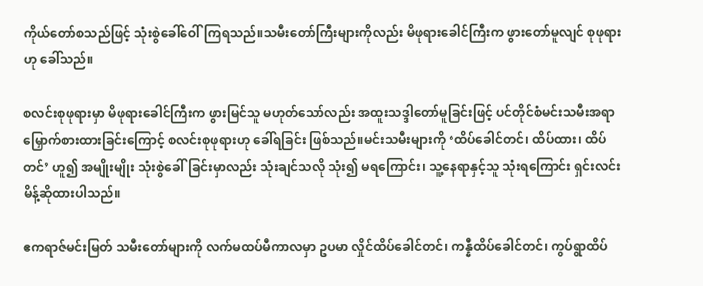ကိုယ်တော်စသည်ဖြင့် သုံးစွဲခေါ်ဝေါ်ကြရသည်။သမီးတော်ကြီးများကိုလည်း မိဖုရားခေါင်ကြီးက ဖွားတော်မူလျင် စုဖုရားဟု ခေါ်သည်။

စလင်းစုဖုရားမှာ မိဖုရားခေါင်ကြီးက ဖွားမြင်သူ မဟုတ်သော်လည်း အထူးသဒ္ဒါတော်မူခြင်းဖြင့် ပင်တိုင်စံမင်းသမီးအရာ မြှောက်စားထားခြင်းကြောင့် စလင်းစုဖုရားဟု ခေါ်ရခြင်း ဖြစ်သည်။မင်းသမီးများကို ‘ထိပ်ခေါင်တင်၊ ထိပ်ထား၊ ထိပ်တင်’ ဟူ၍ အမျိုးမျိုး သုံးစွဲခေါ်ခြင်းမှာလည်း သုံးချင်သလို သုံး၍ မရကြောင်း၊ သူ့နေရာနှင့်သူ သုံးရကြောင်း ရှင်းလင်းမိန့်ဆိုထားပါသည်။

ဧကရာဇ်မင်းမြတ် သမီးတော်များကို လက်မထပ်မီကာလမှာ ဥပမာ လှိုင်ထိပ်ခေါင်တင်၊ ကန္နီထိပ်ခေါင်တင်၊ ကွပ်ရွာထိပ်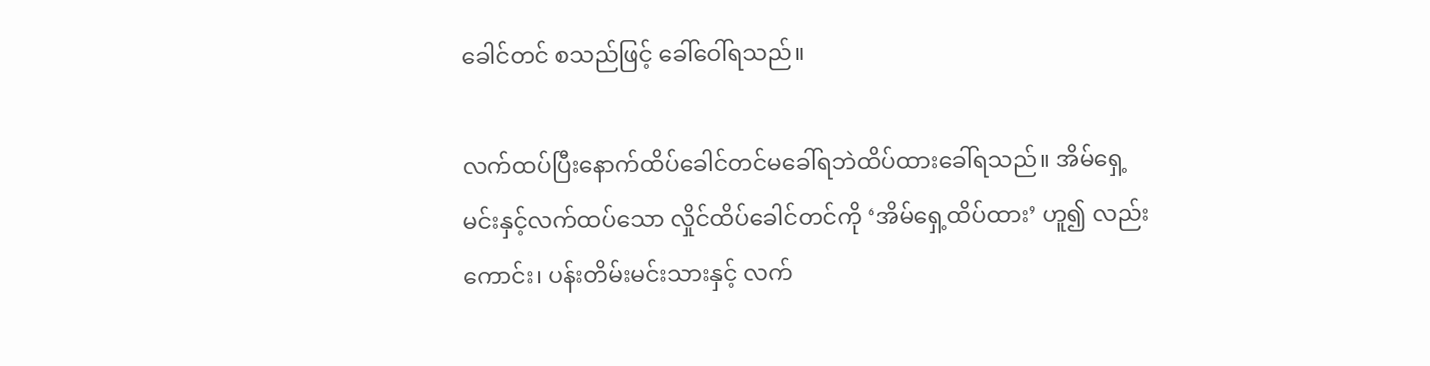ခေါင်တင် စသည်ဖြင့် ခေါ်ဝေါ်ရသည်။

လက်ထပ်ပြီးနောက်ထိပ်ခေါင်တင်မခေါ်ရဘဲထိပ်ထားခေါ်ရသည်။ အိမ်ရှေ့မင်းနှင့်လက်ထပ်သော လှိုင်ထိပ်ခေါင်တင်ကို ‘အိမ်ရှေ့ထိပ်ထား’ ဟူ၍ လည်းကောင်း၊ ပန်းတိမ်းမင်းသားနှင့် လက်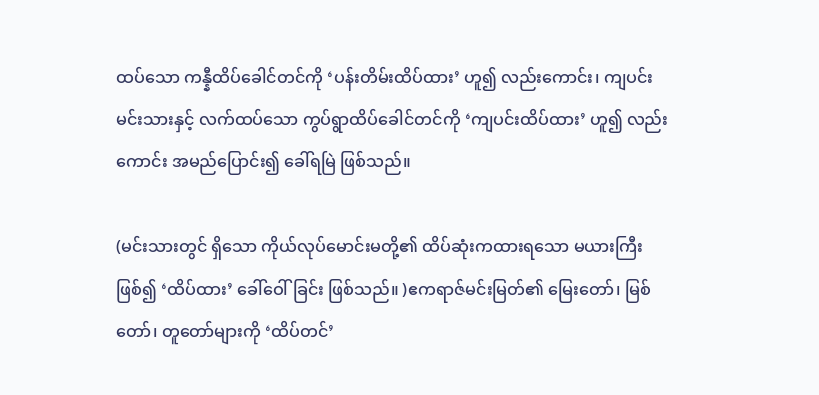ထပ်သော ကန္နီထိပ်ခေါင်တင်ကို ‘ပန်းတိမ်းထိပ်ထား’ ဟူ၍ လည်းကောင်း၊ ကျပင်းမင်းသားနှင့် လက်ထပ်သော ကွပ်ရွာထိပ်ခေါင်တင်ကို ‘ကျပင်းထိပ်ထား’ ဟူ၍ လည်းကောင်း အမည်ပြောင်း၍ ခေါ်ရမြဲ ဖြစ်သည်။

(မင်းသားတွင် ရှိသော ကိုယ်လုပ်မောင်းမတို့၏ ထိပ်ဆုံးကထားရသော မယားကြီးဖြစ်၍ ‘ထိပ်ထား’ ခေါ်ဝေါ်ခြင်း ဖြစ်သည်။ )ဧကရာဇ်မင်းမြတ်၏ မြေးတော်၊ မြစ်တော်၊ တူတော်များကို ‘ထိပ်တင်’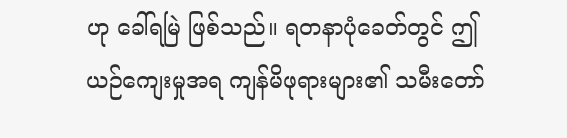ဟု ခေါ်ရမြဲ ဖြစ်သည်။ ရတနာပုံခေတ်တွင် ဤယဉ်ကျေးမှုအရ ကျန်မိဖုရားများ၏ သမီးတော်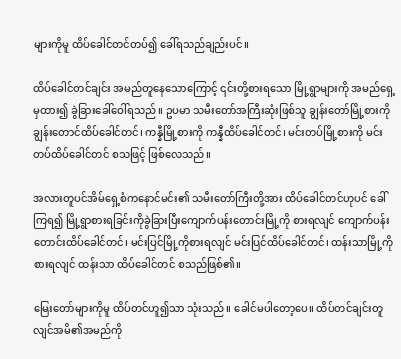များကိုမူ ထိပ်ခေါင်တင်တပ်၍ ခေါ်ရသည်ချည်းပင်။

ထိပ်ခေါင်တင်ချင်း အမည်တူနေသောကြောင့် ၎င်းတို့စားရသော မြို့ရွာများကို အမည်ရှေ့မှထား၍ ခွဲခြားခေါ်ဝေါ်ရသည်။ ဥပမာ သမီးတော်အကြီးဆုံးဖြစ်သူ ချွန်းတော်မြို့စားကို ချွန်းတောင်ထိပ်ခေါင်တင်၊ ကန္နီမြို့စားကို ကန္နီထိပ်ခေါင်တင်၊ မင်းတပ်မြို့စားကို မင်းတပ်ထိပ်ခေါင်တင် စသဖြင့် ဖြစ်လေသည်။

အလားတူပင်အိမ်ရှေ့စံကနောင်မင်း၏ သမီးတော်ကြီးတို့အား ထိပ်ခေါင်တင်ဟုပင် ခေါ်ကြရ၍ မြို့ရွာစားရခြင်းကိုခွဲခြားပြီးကျောက်ပန်းတောင်းမြို့ကို စားရလျင် ကျောက်ပန်းတောင်းထိပ်ခေါင်တင်၊ မင်းပြင်မြို့ကိုစားရလျင် မင်းပြင်ထိပ်ခေါင်တင်၊ ထန်းသာမြို့ကိုစားရလျင် ထန်းသာ ထိပ်ခေါင်တင် စသည်ဖြစ်၏။

မြေးတော်များကိုမူ ထိပ်တင်ဟူ၍သာ သုံးသည်။ ခေါင်မပါတော့ပေ။ ထိပ်တင်ချင်းတူလျင်အမိ၏အမည်ကို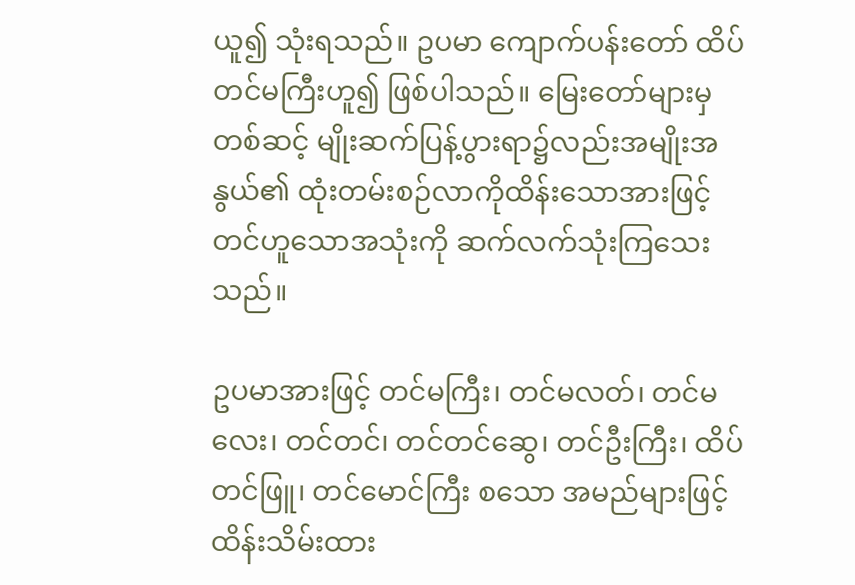ယူ၍ သုံးရသည်။ ဥပမာ ကျောက်ပန်းတော် ထိပ်တင်မကြီးဟူ၍ ဖြစ်ပါသည်။ မြေးတော်များမှတစ်ဆင့် မျိုးဆက်ပြန့်ပွားရာ၌လည်းအမျိုးအနွယ်၏ ထုံးတမ်းစဉ်လာကိုထိန်းသောအားဖြင့် တင်ဟူသောအသုံးကို ဆက်လက်သုံးကြသေးသည်။

ဥပမာအားဖြင့် တင်မကြီး၊ တင်မလတ်၊ တင်မလေး၊ တင်တင်၊ တင်တင်ဆွေ၊ တင်ဦးကြီး၊ ထိပ်တင်ဖြူ၊ တင်မောင်ကြီး စသော အမည်များဖြင့် ထိန်းသိမ်းထား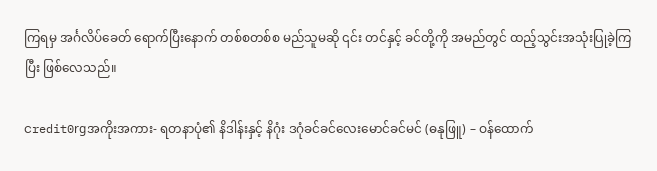ကြရမှ အင်္ဂလိပ်ခေတ် ရောက်ပြီးနောက် တစ်စတစ်စ မည်သူမဆို ၎င်း တင်နှင့် ခင်တို့ကို အမည်တွင် ထည့်သွင်းအသုံးပြုခဲ့ကြပြီး ဖြစ်လေသည်။

ငredit0rgအကိုးအကား- ရတနာပုံ၏ နိဒါန်းနှင့် နိဂုံး ဒဂုံခင်ခင်လေးမောင်ခင်မင် (ဓနုဖြူ) – ဝန်ထောက်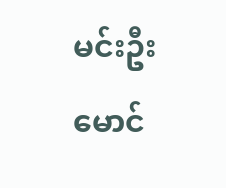မင်းဦးမောင်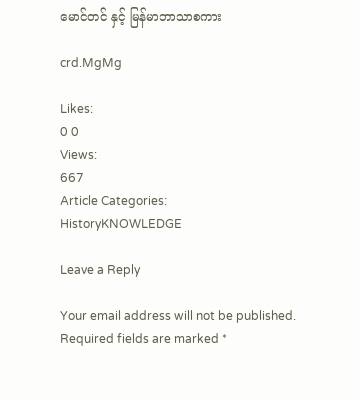မောင်တင် နှင့် မြန်မာဘာသာစကား

crd.MgMg

Likes:
0 0
Views:
667
Article Categories:
HistoryKNOWLEDGE

Leave a Reply

Your email address will not be published. Required fields are marked *